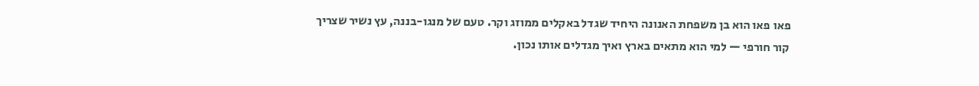פאו פאו הוא בן משפחת האנונה היחיד שגדל באקלים ממוזג וקר. טעם של מנגו-בננה, עץ נשיר שצריך קור חורפי — למי הוא מתאים בארץ ואיך מגדלים אותו נכון.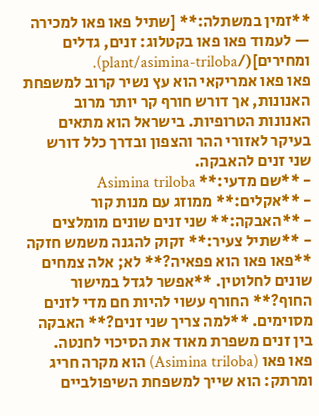**זמין במשתלה:** [שתיל פאו פאו למכירה — לעמוד פאו פאו בקטלוג: זנים, גדלים ומחירים](/plant/asimina-triloba).
פאו פאו אמריקאי הוא עץ נשיר קרוב למשפחת האנונות, אך דורש חורף קר יותר מרוב האנונות הטרופיות. בישראל הוא מתאים בעיקר לאזורי ההר והצפון ובדרך כלל דורש שני זנים להאבקה.
- **שם מדעי:** Asimina triloba
- **אקלים:** ממוזג עם מנות קור
- **האבקה:** שני זנים שונים מומלצים
- **שתיל צעיר:** זקוק להגנה משמש חזקה
**פאו פאו הוא פפאיה?** לא; אלה צמחים שונים לחלוטין. **אפשר לגדל במישור החוף?** החורף עשוי להיות חם מדי לזנים מסוימים. **למה צריך שני זנים?** האבקה בין זנים משפרת מאוד את הסיכוי לחנטה.
פאו פאו (Asimina triloba) הוא מקרה חריג ומרתק: הוא שייך למשפחת השיפולביים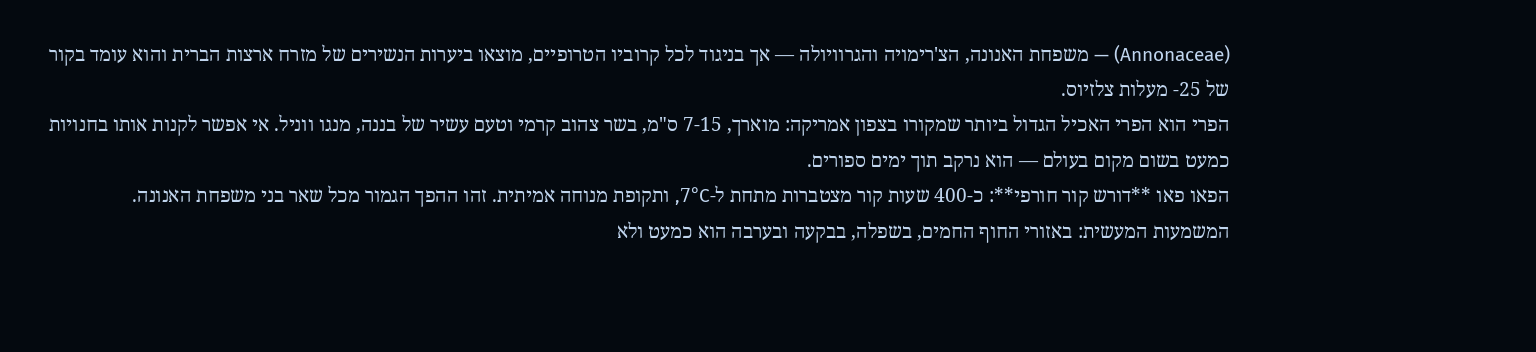(Annonaceae) — משפחת האנונה, הצ'רימויה והגרוויולה — אך בניגוד לכל קרוביו הטרופיים, מוצאו ביערות הנשירים של מזרח ארצות הברית והוא עומד בקור של 25- מעלות צלזיוס.
הפרי הוא הפרי האכיל הגדול ביותר שמקורו בצפון אמריקה: מוארך, 7-15 ס"מ, בשר צהוב קרמי וטעם עשיר של בננה, מנגו ווניל. אי אפשר לקנות אותו בחנויות כמעט בשום מקום בעולם — הוא נרקב תוך ימים ספורים.
הפאו פאו **דורש קור חורפי**: כ-400 שעות קור מצטברות מתחת ל-7°C, ותקופת מנוחה אמיתית. זהו ההפך הגמור מכל שאר בני משפחת האנונה.
המשמעות המעשית: באזורי החוף החמים, בשפלה, בבקעה ובערבה הוא כמעט ולא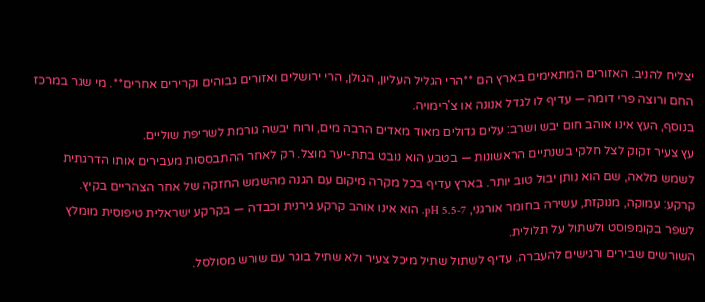יצליח להניב. האזורים המתאימים בארץ הם **הרי הגליל העליון, הגולן, הרי ירושלים ואזורים גבוהים וקרירים אחרים**. מי שגר במרכז החם ורוצה פרי דומה — עדיף לו לגדל אנונה או צ'רימויה.
בנוסף, העץ אינו אוהב חום יבש ושרב: עלים גדולים מאוד מאדים הרבה מים, ורוח יבשה גורמת לשריפת שוליים.
עץ צעיר זקוק לצל חלקי בשנתיים הראשונות — בטבע הוא נובט בתת-יער מוצל. רק לאחר ההתבססות מעבירים אותו הדרגתית לשמש מלאה, שם הוא נותן יבול טוב יותר. בארץ עדיף בכל מקרה מיקום עם הגנה מהשמש החזקה של אחר הצהריים בקיץ.
קרקע: עמוקה, מנוקזת, עשירה בחומר אורגני, pH 5.5-7. הוא אינו אוהב קרקע גירנית וכבדה — בקרקע ישראלית טיפוסית מומלץ לשפר בקומפוסט ולשתול על תלולית.
השורשים שבירים ורגישים להעברה. עדיף לשתול שתיל מיכל צעיר ולא שתיל בוגר עם שורש מסולסל.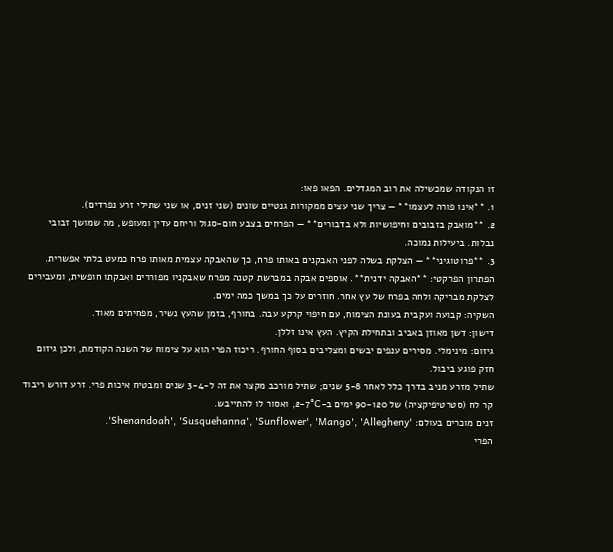זו הנקודה שמכשילה את רוב המגדלים. הפאו פאו:
1. **אינו פורה לעצמו** — צריך שני עצים ממקורות גנטיים שונים (שני זנים, או שני שתילי זרע נפרדים).
2. **מואבק בזבובים וחיפושיות ולא בדבורים** — הפרחים בצבע חום-סגול וריחם עדין ומעופש, מה שמושך זבובי נבלות. ביעילות נמוכה.
3. **פרוטוגיני** — הצלקת בשלה לפני האבקנים באותו פרח, כך שהאבקה עצמית מאותו פרח כמעט בלתי אפשרית.
הפתרון הפרקטי: **האבקה ידנית**. אוספים אבקה במברשת קטנה מפרח שאבקניו מפוררים ואבקתו חופשית, ומעבירים לצלקת מבריקה ולחה בפרח של עץ אחר. חוזרים על כך במשך כמה ימים.
השקיה: קבועה ועקבית בעונת הצימוח, עם חיפוי קרקע עבה. בחורף, בזמן שהעץ נשיר, מפחיתים מאוד.
דישון: דשן מאוזן באביב ובתחילת הקיץ. העץ אינו זללן.
גיזום: מינימלי. מסירים ענפים יבשים ומצליבים בסוף החורף. ריכוז הפרי הוא על צימוח של השנה הקודמת, ולכן גיזום חזק פוגע ביבול.
שתיל מזרע מניב בדרך כלל לאחר 5-8 שנים; שתיל מורכב מקצר את זה ל-3-4 שנים ומבטיח איכות פרי. זרע דורש ריבוד קר לח (סטרטיפיקציה) של 90-120 ימים ב-2-7°C, ואסור לו להתייבש.
זנים מוכרים בעולם: 'Shenandoah', 'Susquehanna', 'Sunflower', 'Mango', 'Allegheny'.
הפרי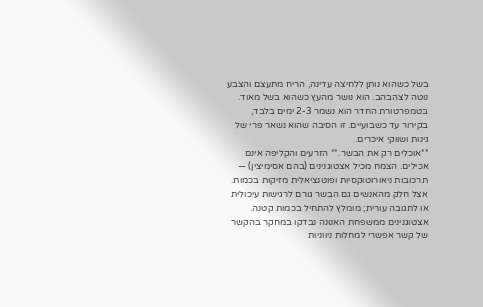בשל כשהוא נותן ללחיצה עדינה, הריח מתעצם והצבע נוטה לצהבהב. הוא נושר מהעץ כשהוא בשל מאוד. בטמפרטורת החדר הוא נשמר 2-3 ימים בלבד, בקירור עד כשבועיים. זו הסיבה שהוא נשאר פרי של גינות ושווקי איכרים.
**אוכלים רק את הבשר.** הזרעים והקליפה אינם אכילים. הצמח מכיל אצטוגנינים (בהם אסימיצין) — תרכובות ניאורוטוקסיות ופוטנציאלית מזיקות בכמות. אצל חלק מהאנשים גם הבשר גורם לרגישות עיכולית או לתגובה עורית; מומלץ להתחיל בכמות קטנה.
אצטוגנינים ממשפחת האנונה נבדקו במחקר בהקשר של קשר אפשרי למחלות ניווניות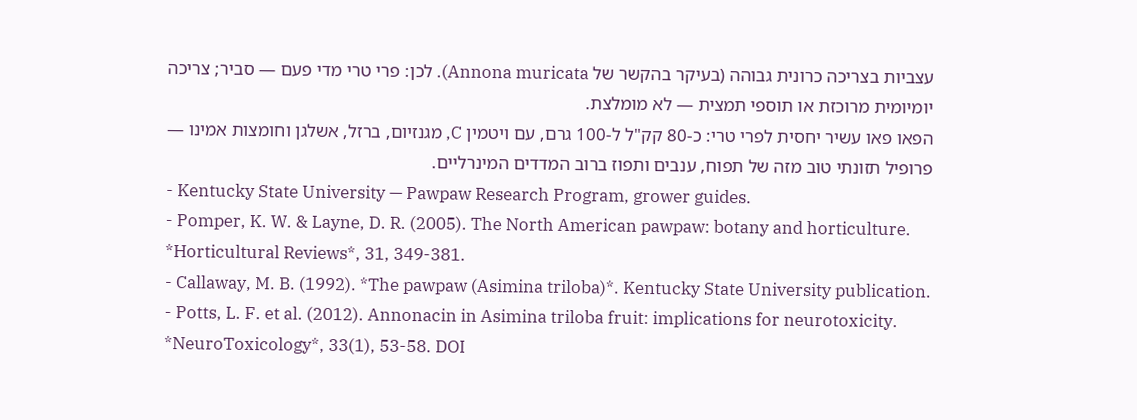עצביות בצריכה כרונית גבוהה (בעיקר בהקשר של Annona muricata). לכן: פרי טרי מדי פעם — סביר; צריכה יומיומית מרוכזת או תוספי תמצית — לא מומלצת.
הפאו פאו עשיר יחסית לפרי טרי: כ-80 קק"ל ל-100 גרם, עם ויטמין C, מגנזיום, ברזל, אשלגן וחומצות אמינו — פרופיל תזונתי טוב מזה של תפוח, ענבים ותפוז ברוב המדדים המינרליים.
- Kentucky State University — Pawpaw Research Program, grower guides.
- Pomper, K. W. & Layne, D. R. (2005). The North American pawpaw: botany and horticulture. *Horticultural Reviews*, 31, 349-381.
- Callaway, M. B. (1992). *The pawpaw (Asimina triloba)*. Kentucky State University publication.
- Potts, L. F. et al. (2012). Annonacin in Asimina triloba fruit: implications for neurotoxicity. *NeuroToxicology*, 33(1), 53-58. DOI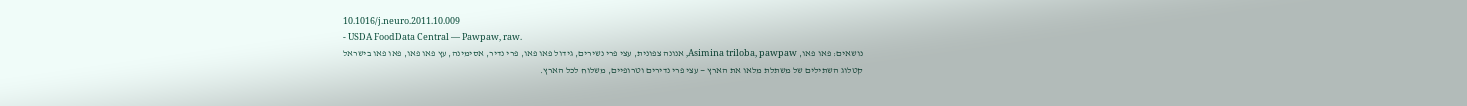10.1016/j.neuro.2011.10.009
- USDA FoodData Central — Pawpaw, raw.
נושאים: פאו פאו, Asimina triloba, pawpaw, אנונה צפונית, עצי פרי נשירים, גידול פאו פאו, פרי נדיר, אסימינה, עץ פאו פאו, פאו פאו בישראל
קטלוג השתילים של משתלת מלאו את הארץ — עצי פרי נדירים וטרופיים, משלוח לכל הארץ.